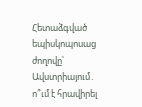Հետաձգված եպիսկոպոսաց ժողովը՝ Ավստրիայում․ ո՞ւմ է հրավիրել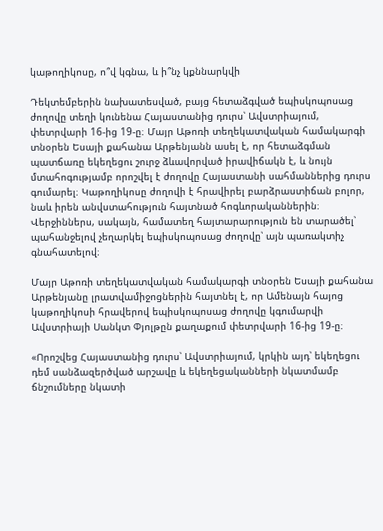կաթողիկոսը, ո՞վ կգնա, և ի՞նչ կքննարկվի

Դեկտեմբերին նախատեսված, բայց հետաձգված եպիսկոպոսաց ժողովը տեղի կունենա Հայաստանից դուրս՝ Ավստրիայում, փետրվարի 16-ից 19-ը։ Մայր Աթոռի տեղեկատվական համակարգի տնօրեն Եսայի քահանա Արթենյանն ասել է, որ հետաձգման պատճառը եկեղեցու շուրջ ձևավորված իրավիճակն է, և նույն մտահոգությամբ որոշվել է ժողովը Հայաստանի սահմաններից դուրս գումարել։ Կաթողիկոսը ժողովի է հրավիրել բարձրաստիճան բոլոր, նաև իրեն անվստահություն հայտնած հոգևորականներին։ Վերջիններս, սակայն, համատեղ հայտարարություն են տարածել՝ պահանջելով չեղարկել եպիսկոպոսաց ժողովը՝ այն պառակտիչ գնահատելով։

Մայր Աթոռի տեղեկատվական համակարգի տնօրեն Եսայի քահանա Արթենյանը լրատվամիջոցներին հայտնել է, որ Ամենայն հայոց կաթողիկոսի հրավերով եպիսկոպոսաց ժողովը կգումարվի Ավստրիայի Սանկտ Փյոլթըն քաղաքում փետրվարի 16-ից 19-ը։

«Որոշվեց Հայաստանից դուրս՝ Ավստրիայում, կրկին այդ՝ եկեղեցու դեմ սանձազերծված արշավը և եկեղեցականների նկատմամբ ճնշումները նկատի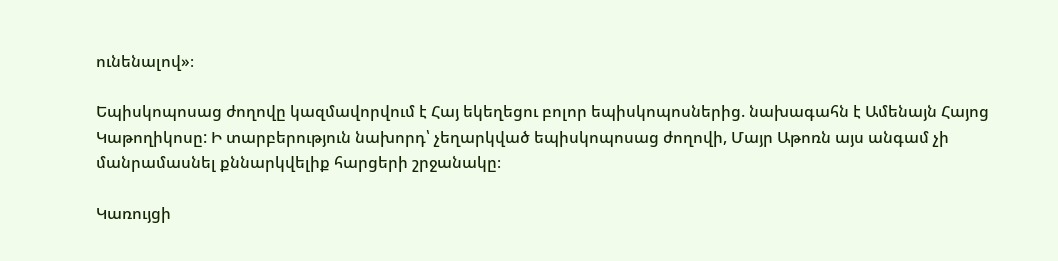ունենալով»։

Եպիսկոպոսաց ժողովը կազմավորվում է Հայ եկեղեցու բոլոր եպիսկոպոսներից. նախագահն է Ամենայն Հայոց Կաթողիկոսը: Ի տարբերություն նախորդ՝ չեղարկված եպիսկոպոսաց ժողովի, Մայր Աթոռն այս անգամ չի մանրամասնել քննարկվելիք հարցերի շրջանակը։

Կառույցի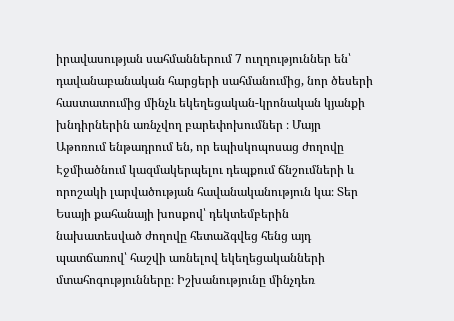իրավասության սահմաններում 7 ուղղություններ են՝ դավանաբանական հարցերի սահմանումից, նոր ծեսերի հաստատումից մինչև եկեղեցական-կրոնական կյանքի խնդիրներին առնչվող բարեփոխումներ ։ Մայր Աթոռում ենթադրում են, որ եպիսկոպոսաց ժողովը Էջմիածնում կազմակերպելու դեպքում ճնշումների և որոշակի լարվածության հավանականություն կա։ Տեր Եսայի քահանայի խոսքով՝ դեկտեմբերին նախատեսված ժողովը հետաձգվեց հենց այդ պատճառով՝ հաշվի առնելով եկեղեցականների մտահոգությունները։ Իշխանությունը մինչդեռ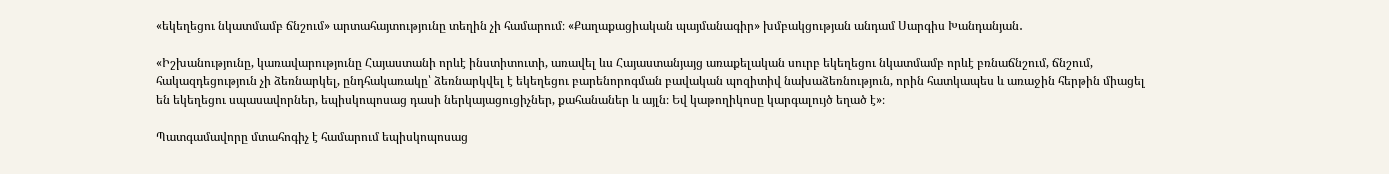«եկեղեցու նկատմամբ ճնշում» արտահայտությունը տեղին չի համարում։ «Քաղաքացիական պայմանագիր» խմբակցության անդամ Սարգիս Խանդանյան․

«Իշխանությունը, կառավարությունը Հայաստանի որևէ ինստիտուտի, առավել ևս Հայաստանյայց առաքելական սուրբ եկեղեցու նկատմամբ որևէ բռնաճնշում, ճնշում, հակազդեցություն չի ձեռնարկել, ընդհակառակը՝ ձեռնարկվել է եկեղեցու բարենորոգման բավական պոզիտիվ նախաձեռնություն, որին հատկապես և առաջին հերթին միացել են եկեղեցու սպասավորներ, եպիսկոպոսաց դասի ներկայացուցիչներ, քահանաներ և այլն։ Եվ կաթողիկոսը կարգալույծ եղած է»։

Պատգամավորը մտահոգիչ է համարում եպիսկոպոսաց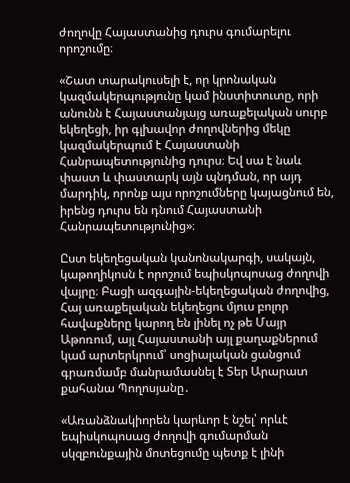ժողովը Հայաստանից դուրս գումարելու որոշումը։

«Շատ տարակուսելի է, որ կրոնական կազմակերպությունը կամ ինստիտուտը, որի անունն է Հայաստանյայց առաքելական սուրբ եկեղեցի, իր գլխավոր ժողովներից մեկը կազմակերպում է Հայաստանի Հանրապետությունից դուրս։ Եվ սա է նաև փաստ և փաստարկ այն պնդման, որ այդ մարդիկ, որոնք այս որոշումները կայացնում են, իրենց դուրս են դնում Հայաստանի Հանրապետությունից»։

Ըստ եկեղեցական կանոնակարգի, սակայն, կաթողիկոսն է որոշում եպիսկոպոսաց ժողովի վայրը։ Բացի ազգային-եկեղեցական ժողովից, Հայ առաքելական եկեղեցու մյուս բոլոր հավաքները կարող են լինել ոչ թե Մայր Աթոռում, այլ Հայաստանի այլ քաղաքներում կամ արտերկրում՝ սոցիալական ցանցում գրառմամբ մանրամասնել է Տեր Արարատ քահանա Պողոսյանը․

«Առանձնակիորեն կարևոր է նշել՝ որևէ եպիսկոպոսաց ժողովի գումարման սկզբունքային մոտեցումը պետք է լինի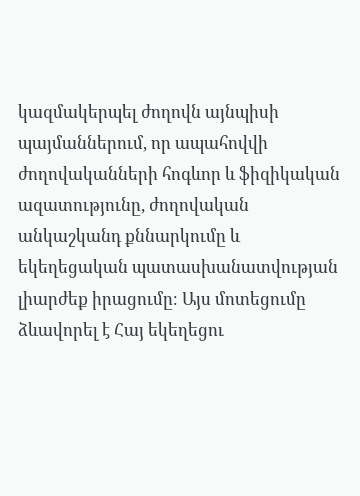կազմակերպել ժողովն այնպիսի պայմաններում, որ ապահովվի ժողովականների հոգևոր և ֆիզիկական ազատությունը, ժողովական անկաշկանդ քննարկումը և եկեղեցական պատասխանատվության լիարժեք իրացումը։ Այս մոտեցումը ձևավորել է Հայ եկեղեցու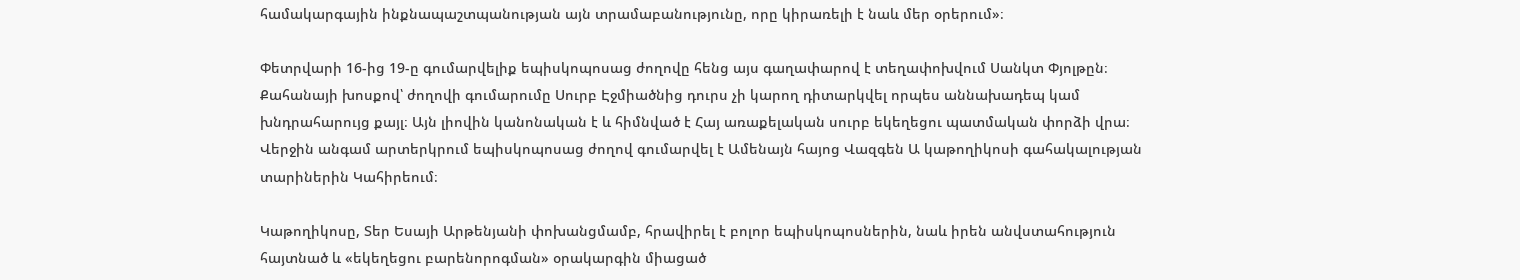համակարգային ինքնապաշտպանության այն տրամաբանությունը, որը կիրառելի է նաև մեր օրերում»։

Փետրվարի 16-ից 19-ը գումարվելիք եպիսկոպոսաց ժողովը հենց այս գաղափարով է տեղափոխվում Սանկտ Փյոլթըն։ Քահանայի խոսքով՝ ժողովի գումարումը Սուրբ Էջմիածնից դուրս չի կարող դիտարկվել որպես աննախադեպ կամ խնդրահարույց քայլ։ Այն լիովին կանոնական է և հիմնված է Հայ առաքելական սուրբ եկեղեցու պատմական փորձի վրա։ Վերջին անգամ արտերկրում եպիսկոպոսաց ժողով գումարվել է Ամենայն հայոց Վազգեն Ա կաթողիկոսի գահակալության տարիներին Կահիրեում։

Կաթողիկոսը, Տեր Եսայի Արթենյանի փոխանցմամբ, հրավիրել է բոլոր եպիսկոպոսներին, նաև իրեն անվստահություն հայտնած և «եկեղեցու բարենորոգման» օրակարգին միացած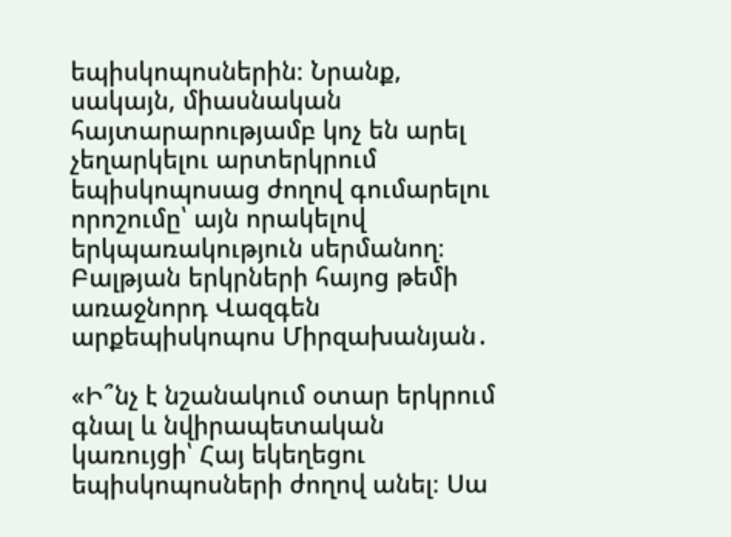եպիսկոպոսներին։ Նրանք, սակայն, միասնական հայտարարությամբ կոչ են արել չեղարկելու արտերկրում եպիսկոպոսաց ժողով գումարելու որոշումը՝ այն որակելով երկպառակություն սերմանող։ Բալթյան երկրների հայոց թեմի առաջնորդ Վազգեն արքեպիսկոպոս Միրզախանյան․

«Ի՞նչ է նշանակում օտար երկրում գնալ և նվիրապետական կառույցի՝ Հայ եկեղեցու եպիսկոպոսների ժողով անել։ Սա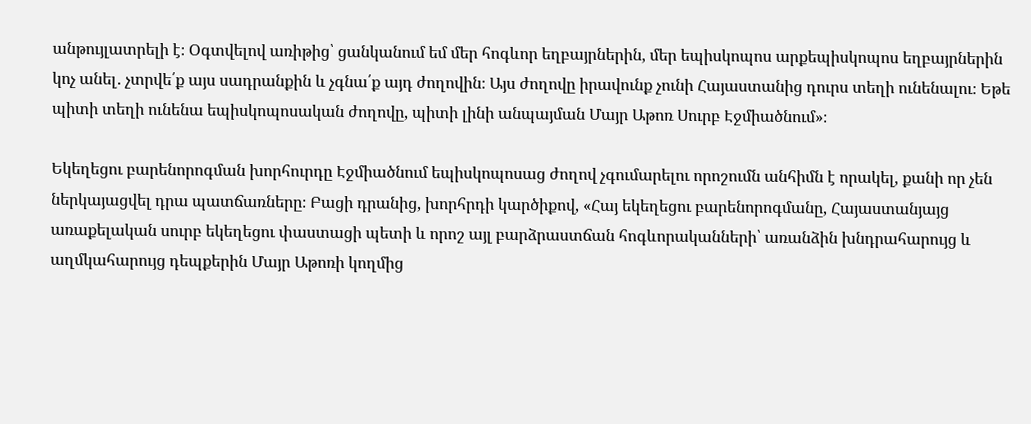անթույլատրելի է։ Օգտվելով առիթից՝ ցանկանում եմ մեր հոգևոր եղբայրներին, մեր եպիսկոպոս արքեպիսկոպոս եղբայրներին կոչ անել․ չտրվե՛ք այս սադրանքին և չգնա՛ք այդ ժողովին։ Այս ժողովը իրավունք չունի Հայաստանից դուրս տեղի ունենալու։ Եթե պիտի տեղի ունենա եպիսկոպոսական ժողովը, պիտի լինի անպայման Մայր Աթոռ Սուրբ Էջմիածնում»։

Եկեղեցու բարենորոգման խորհուրդը Էջմիածնում եպիսկոպոսաց ժողով չգումարելու որոշումն անհիմն է որակել, քանի որ չեն ներկայացվել դրա պատճառները։ Բացի դրանից, խորհրդի կարծիքով, «Հայ եկեղեցու բարենորոգմանը, Հայաստանյայց առաքելական սուրբ եկեղեցու փաստացի պետի և որոշ այլ բարձրաստճան հոգևորականների՝ առանձին խնդրահարույց և աղմկահարույց դեպքերին Մայր Աթոռի կողմից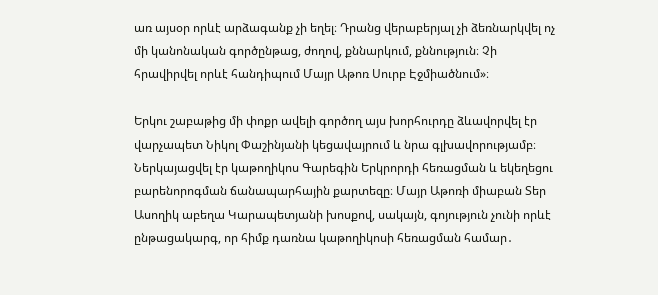առ այսօր որևէ արձագանք չի եղել։ Դրանց վերաբերյալ չի ձեռնարկվել ոչ մի կանոնական գործընթաց, ժողով, քննարկում, քննություն։ Չի հրավիրվել որևէ հանդիպում Մայր Աթոռ Սուրբ Էջմիածնում»։

Երկու շաբաթից մի փոքր ավելի գործող այս խորհուրդը ձևավորվել էր վարչապետ Նիկոլ Փաշինյանի կեցավայրում և նրա գլխավորությամբ։ Ներկայացվել էր կաթողիկոս Գարեգին Երկրորդի հեռացման և եկեղեցու բարենորոգման ճանապարհային քարտեզը։ Մայր Աթոռի միաբան Տեր Ասողիկ աբեղա Կարապետյանի խոսքով, սակայն, գոյություն չունի որևէ ընթացակարգ, որ հիմք դառնա կաթողիկոսի հեռացման համար․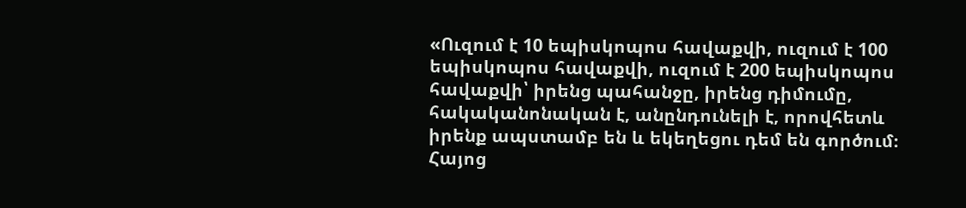«Ուզում է 10 եպիսկոպոս հավաքվի, ուզում է 100 եպիսկոպոս հավաքվի, ուզում է 200 եպիսկոպոս հավաքվի՝ իրենց պահանջը, իրենց դիմումը, հակականոնական է, անընդունելի է, որովհետև իրենք ապստամբ են և եկեղեցու դեմ են գործում։ Հայոց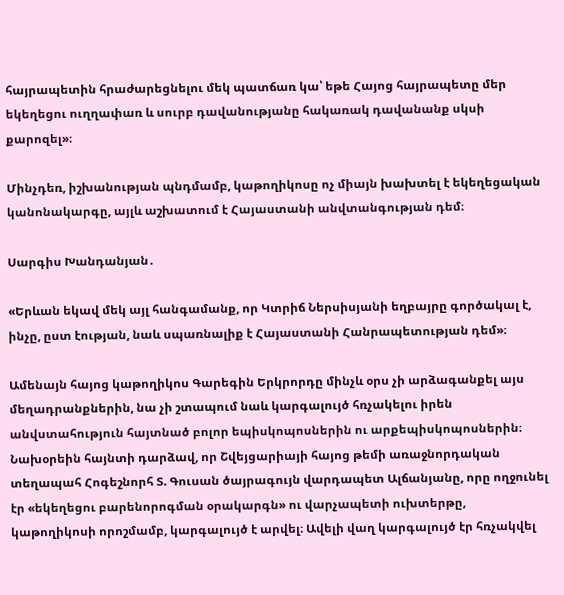հայրապետին հրաժարեցնելու մեկ պատճառ կա՝ եթե Հայոց հայրապետը մեր եկեղեցու ուղղափառ և սուրբ դավանությանը հակառակ դավանանք սկսի քարոզել»։

Մինչդեռ, իշխանության պնդմամբ, կաթողիկոսը ոչ միայն խախտել է եկեղեցական կանոնակարգը, այլև աշխատում է Հայաստանի անվտանգության դեմ։

Սարգիս Խանդանյան․

«Երևան եկավ մեկ այլ հանգամանք, որ Կտրիճ Ներսիսյանի եղբայրը գործակալ է,  ինչը, ըստ էության, նաև սպառնալիք է Հայաստանի Հանրապետության դեմ»։

Ամենայն հայոց կաթողիկոս Գարեգին Երկրորդը մինչև օրս չի արձագանքել այս մեղադրանքներին, նա չի շտապում նաև կարգալույծ հռչակելու իրեն անվստահություն հայտնած բոլոր եպիսկոպոսներին ու արքեպիսկոպոսներին։ Նախօրեին հայնտի դարձավ, որ Շվեյցարիայի հայոց թեմի առաջնորդական տեղապահ Հոգեշնորհ Տ. Գուսան ծայրագույն վարդապետ Ալճանյանը, որը ողջունել էր «եկեղեցու բարենորոգման օրակարգն» ու վարչապետի ուխտերթը, կաթողիկոսի որոշմամբ, կարգալույծ է արվել։ Ավելի վաղ կարգալույծ էր հռչակվել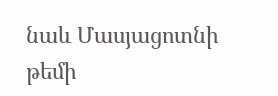նաև Մասյացոտնի թեմի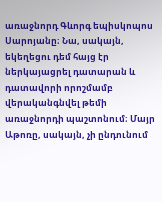առաջնորդ Գևորգ եպիսկոպոս Սարոյանը։ Նա, սակայն, եկեղեցու դեմ հայց էր ներկայացրել դատարան և դատավորի որոշմամբ վերականգնվել թեմի առաջնորդի պաշտոնում։ Մայր Աթոռը, սակայն, չի ընդունում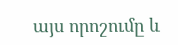այս որոշումը և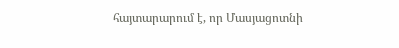հայտարարում է, որ Մասյացոտնի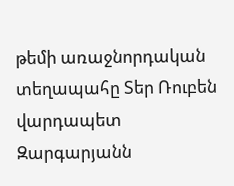թեմի առաջնորդական տեղապահը Տեր Ռուբեն վարդապետ Զարգարյանն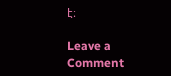է։

Leave a Comment